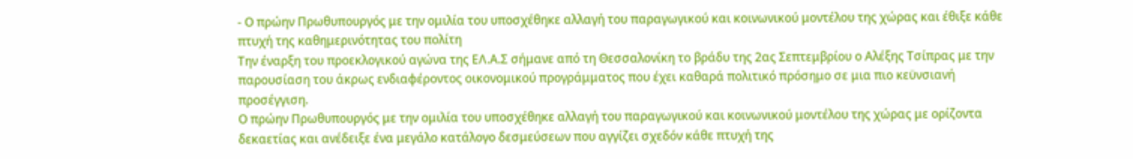- Ο πρώην Πρωθυπουργός με την ομιλία του υποσχέθηκε αλλαγή του παραγωγικού και κοινωνικού μοντέλου της χώρας και έθιξε κάθε πτυχή της καθημερινότητας του πολίτη
Την έναρξη του προεκλογικού αγώνα της ΕΛ.Α.Σ σήμανε από τη Θεσσαλονίκη το βράδυ της 2ας Σεπτεμβρίου ο Αλέξης Τσίπρας με την παρουσίαση του άκρως ενδιαφέροντος οικονομικού προγράμματος που έχει καθαρά πολιτικό πρόσημο σε μια πιο κεϋνσιανή προσέγγιση.
Ο πρώην Πρωθυπουργός με την ομιλία του υποσχέθηκε αλλαγή του παραγωγικού και κοινωνικού μοντέλου της χώρας με ορίζοντα δεκαετίας και ανέδειξε ένα μεγάλο κατάλογο δεσμεύσεων που αγγίζει σχεδόν κάθε πτυχή της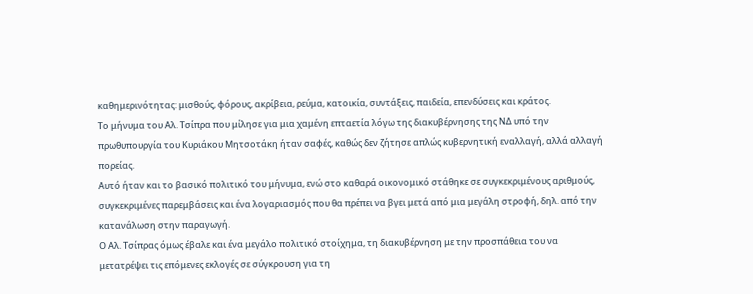καθημερινότητας: μισθούς, φόρους, ακρίβεια, ρεύμα, κατοικία, συντάξεις, παιδεία, επενδύσεις και κράτος.
Το μήνυμα του Αλ. Τσίπρα που μίλησε για μια χαμένη επταετία λόγω της διακυβέρνησης της ΝΔ υπό την πρωθυπουργία του Κυριάκου Μητσοτάκη ήταν σαφές, καθώς δεν ζήτησε απλώς κυβερνητική εναλλαγή, αλλά αλλαγή πορείας.
Αυτό ήταν και το βασικό πολιτικό του μήνυμα, ενώ στο καθαρά οικονομικό στάθηκε σε συγκεκριμένους αριθμούς, συγκεκριμένες παρεμβάσεις και ένα λογαριασμός που θα πρέπει να βγει μετά από μια μεγάλη στροφή, δηλ. από την κατανάλωση στην παραγωγή.
Ο Αλ. Τσίπρας όμως έβαλε και ένα μεγάλο πολιτικό στοίχημα, τη διακυβέρνηση με την προσπάθεια του να μετατρέψει τις επόμενες εκλογές σε σύγκρουση για τη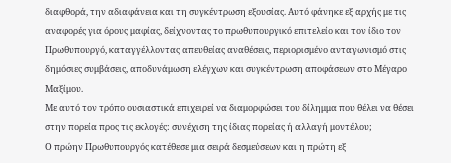διαφθορά, την αδιαφάνεια και τη συγκέντρωση εξουσίας. Αυτό φάνηκε εξ αρχής με τις αναφορές για όρους μαφίας, δείχνοντας το πρωθυπουργικό επιτελείο και τον ίδιο τον Πρωθυπουργό, καταγγέλλοντας απευθείας αναθέσεις, περιορισμένο ανταγωνισμό στις δημόσιες συμβάσεις, αποδυνάμωση ελέγχων και συγκέντρωση αποφάσεων στο Μέγαρο Μαξίμου.
Με αυτό τον τρόπο ουσιαστικά επιχειρεί να διαμορφώσει του δίλημμα που θέλει να θέσει στην πορεία προς τις εκλογές: συνέχιση της ίδιας πορείας ή αλλαγή μοντέλου;
Ο πρώην Πρωθυπουργός κατέθεσε μια σειρά δεσμεύσεων και η πρώτη εξ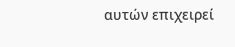αυτών επιχειρεί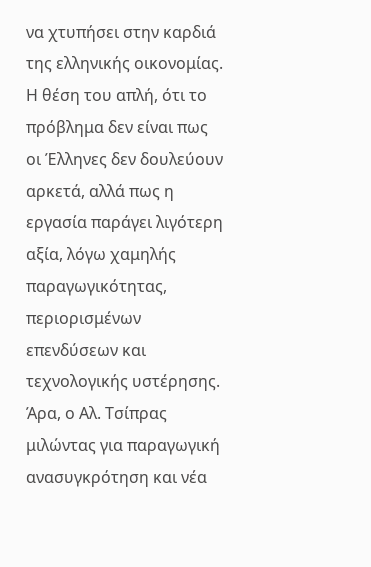να χτυπήσει στην καρδιά της ελληνικής οικονομίας. Η θέση του απλή, ότι το πρόβλημα δεν είναι πως οι Έλληνες δεν δουλεύουν αρκετά, αλλά πως η εργασία παράγει λιγότερη αξία, λόγω χαμηλής παραγωγικότητας, περιορισμένων επενδύσεων και τεχνολογικής υστέρησης.
Άρα, ο Αλ. Τσίπρας μιλώντας για παραγωγική ανασυγκρότηση και νέα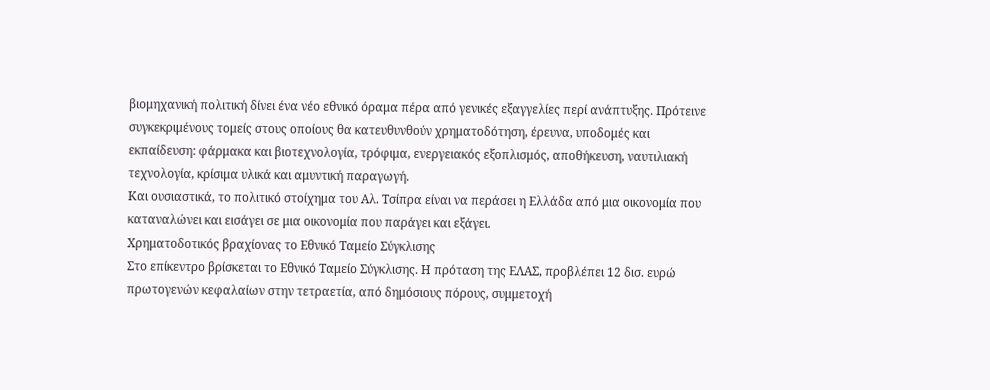βιομηχανική πολιτική δίνει ένα νέο εθνικό όραμα πέρα από γενικές εξαγγελίες περί ανάπτυξης. Πρότεινε συγκεκριμένους τομείς στους οποίους θα κατευθυνθούν χρηματοδότηση, έρευνα, υποδομές και εκπαίδευση: φάρμακα και βιοτεχνολογία, τρόφιμα, ενεργειακός εξοπλισμός, αποθήκευση, ναυτιλιακή τεχνολογία, κρίσιμα υλικά και αμυντική παραγωγή.
Και ουσιαστικά, το πολιτικό στοίχημα του Αλ. Τσίπρα είναι να περάσει η Ελλάδα από μια οικονομία που καταναλώνει και εισάγει σε μια οικονομία που παράγει και εξάγει.
Χρηματοδοτικός βραχίονας το Εθνικό Ταμείο Σύγκλισης
Στο επίκεντρο βρίσκεται το Εθνικό Ταμείο Σύγκλισης. Η πρόταση της ΕΛΑΣ, προβλέπει 12 δισ. ευρώ πρωτογενών κεφαλαίων στην τετραετία, από δημόσιους πόρους, συμμετοχή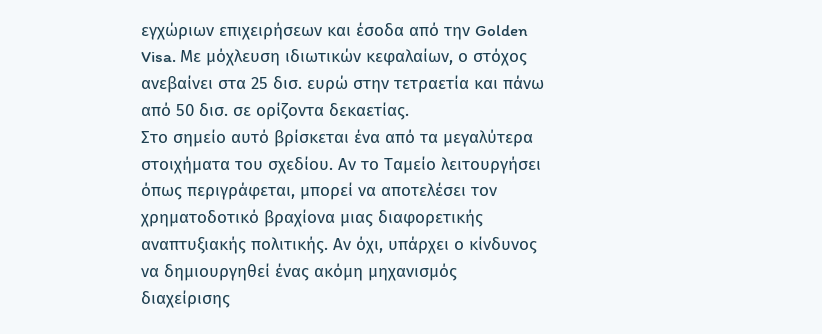εγχώριων επιχειρήσεων και έσοδα από την Golden Visa. Με μόχλευση ιδιωτικών κεφαλαίων, ο στόχος ανεβαίνει στα 25 δισ. ευρώ στην τετραετία και πάνω από 50 δισ. σε ορίζοντα δεκαετίας.
Στο σημείο αυτό βρίσκεται ένα από τα μεγαλύτερα στοιχήματα του σχεδίου. Αν το Ταμείο λειτουργήσει όπως περιγράφεται, μπορεί να αποτελέσει τον χρηματοδοτικό βραχίονα μιας διαφορετικής αναπτυξιακής πολιτικής. Αν όχι, υπάρχει ο κίνδυνος να δημιουργηθεί ένας ακόμη μηχανισμός διαχείρισης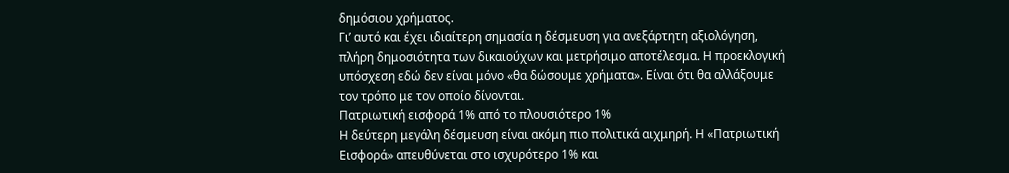δημόσιου χρήματος.
Γι’ αυτό και έχει ιδιαίτερη σημασία η δέσμευση για ανεξάρτητη αξιολόγηση, πλήρη δημοσιότητα των δικαιούχων και μετρήσιμο αποτέλεσμα. Η προεκλογική υπόσχεση εδώ δεν είναι μόνο «θα δώσουμε χρήματα». Είναι ότι θα αλλάξουμε τον τρόπο με τον οποίο δίνονται.
Πατριωτική εισφορά 1% από το πλουσιότερο 1%
Η δεύτερη μεγάλη δέσμευση είναι ακόμη πιο πολιτικά αιχμηρή. Η «Πατριωτική Εισφορά» απευθύνεται στο ισχυρότερο 1% και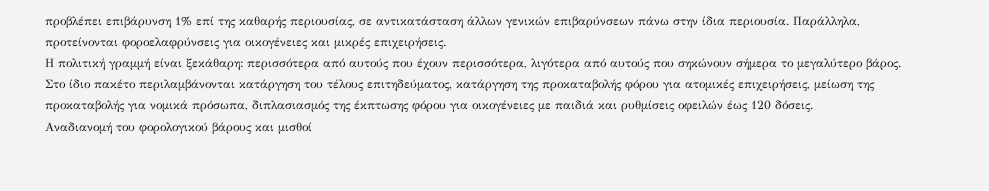προβλέπει επιβάρυνση 1% επί της καθαρής περιουσίας, σε αντικατάσταση άλλων γενικών επιβαρύνσεων πάνω στην ίδια περιουσία. Παράλληλα, προτείνονται φοροελαφρύνσεις για οικογένειες και μικρές επιχειρήσεις.
Η πολιτική γραμμή είναι ξεκάθαρη: περισσότερα από αυτούς που έχουν περισσότερα, λιγότερα από αυτούς που σηκώνουν σήμερα το μεγαλύτερο βάρος.
Στο ίδιο πακέτο περιλαμβάνονται κατάργηση του τέλους επιτηδεύματος, κατάργηση της προκαταβολής φόρου για ατομικές επιχειρήσεις, μείωση της προκαταβολής για νομικά πρόσωπα, διπλασιασμός της έκπτωσης φόρου για οικογένειες με παιδιά και ρυθμίσεις οφειλών έως 120 δόσεις.
Αναδιανομή του φορολογικού βάρους και μισθοί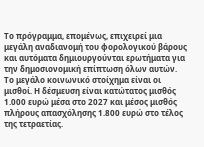Το πρόγραμμα, επομένως, επιχειρεί μια μεγάλη αναδιανομή του φορολογικού βάρους και αυτόματα δημιουργούνται ερωτήματα για την δημοσιονομική επίπτωση όλων αυτών.
Το μεγάλο κοινωνικό στοίχημα είναι οι μισθοί. Η δέσμευση είναι κατώτατος μισθός 1.000 ευρώ μέσα στο 2027 και μέσος μισθός πλήρους απασχόλησης 1.800 ευρώ στο τέλος της τετραετίας.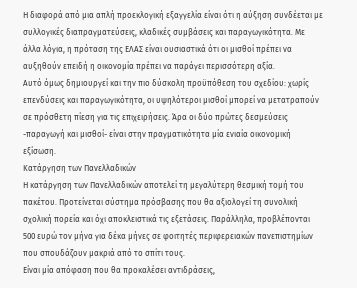Η διαφορά από μια απλή προεκλογική εξαγγελία είναι ότι η αύξηση συνδέεται με συλλογικές διαπραγματεύσεις, κλαδικές συμβάσεις και παραγωγικότητα. Με άλλα λόγια, η πρόταση της ΕΛΑΣ είναι ουσιαστικά ότι οι μισθοί πρέπει να αυξηθούν επειδή η οικονομία πρέπει να παράγει περισσότερη αξία.
Αυτό όμως δημιουργεί και την πιο δύσκολη προϋπόθεση του σχεδίου: χωρίς επενδύσεις και παραγωγικότητα, οι υψηλότεροι μισθοί μπορεί να μετατραπούν σε πρόσθετη πίεση για τις επιχειρήσεις. Άρα οι δύο πρώτες δεσμεύσεις -παραγωγή και μισθοί- είναι στην πραγματικότητα μία ενιαία οικονομική εξίσωση.
Κατάργηση των Πανελλαδικών
Η κατάργηση των Πανελλαδικών αποτελεί τη μεγαλύτερη θεσμική τομή του πακέτου. Προτείνεται σύστημα πρόσβασης που θα αξιολογεί τη συνολική σχολική πορεία και όχι αποκλειστικά τις εξετάσεις. Παράλληλα, προβλέπονται 500 ευρώ τον μήνα για δέκα μήνες σε φοιτητές περιφερειακών πανεπιστημίων που σπουδάζουν μακριά από το σπίτι τους.
Είναι μία απόφαση που θα προκαλέσει αντιδράσεις,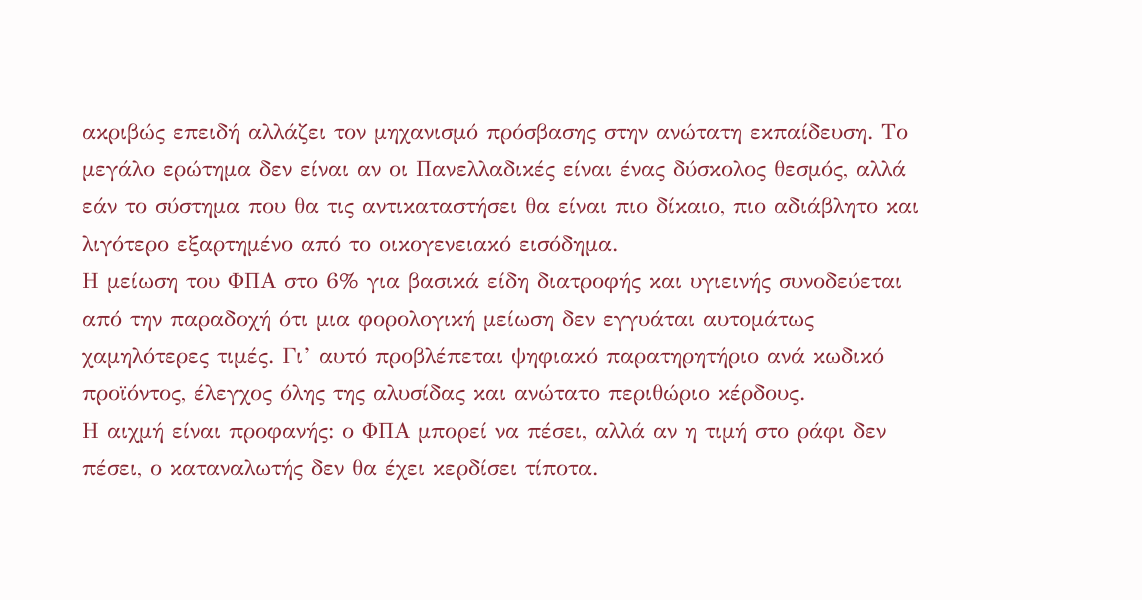ακριβώς επειδή αλλάζει τον μηχανισμό πρόσβασης στην ανώτατη εκπαίδευση. Το μεγάλο ερώτημα δεν είναι αν οι Πανελλαδικές είναι ένας δύσκολος θεσμός, αλλά εάν το σύστημα που θα τις αντικαταστήσει θα είναι πιο δίκαιο, πιο αδιάβλητο και λιγότερο εξαρτημένο από το οικογενειακό εισόδημα.
Η μείωση του ΦΠΑ στο 6% για βασικά είδη διατροφής και υγιεινής συνοδεύεται από την παραδοχή ότι μια φορολογική μείωση δεν εγγυάται αυτομάτως χαμηλότερες τιμές. Γι’ αυτό προβλέπεται ψηφιακό παρατηρητήριο ανά κωδικό προϊόντος, έλεγχος όλης της αλυσίδας και ανώτατο περιθώριο κέρδους.
Η αιχμή είναι προφανής: ο ΦΠΑ μπορεί να πέσει, αλλά αν η τιμή στο ράφι δεν πέσει, ο καταναλωτής δεν θα έχει κερδίσει τίποτα.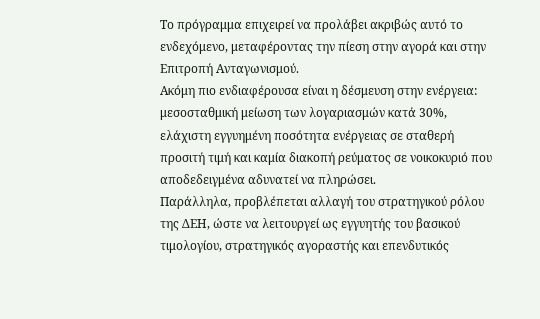Το πρόγραμμα επιχειρεί να προλάβει ακριβώς αυτό το ενδεχόμενο, μεταφέροντας την πίεση στην αγορά και στην Επιτροπή Ανταγωνισμού.
Ακόμη πιο ενδιαφέρουσα είναι η δέσμευση στην ενέργεια: μεσοσταθμική μείωση των λογαριασμών κατά 30%, ελάχιστη εγγυημένη ποσότητα ενέργειας σε σταθερή προσιτή τιμή και καμία διακοπή ρεύματος σε νοικοκυριό που αποδεδειγμένα αδυνατεί να πληρώσει.
Παράλληλα, προβλέπεται αλλαγή του στρατηγικού ρόλου της ΔΕΗ, ώστε να λειτουργεί ως εγγυητής του βασικού τιμολογίου, στρατηγικός αγοραστής και επενδυτικός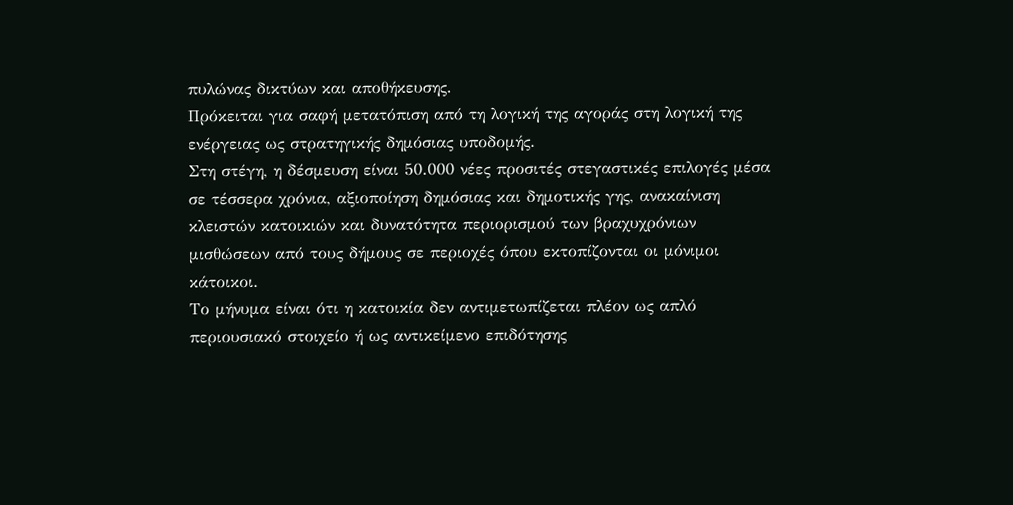πυλώνας δικτύων και αποθήκευσης.
Πρόκειται για σαφή μετατόπιση από τη λογική της αγοράς στη λογική της ενέργειας ως στρατηγικής δημόσιας υποδομής.
Στη στέγη, η δέσμευση είναι 50.000 νέες προσιτές στεγαστικές επιλογές μέσα σε τέσσερα χρόνια, αξιοποίηση δημόσιας και δημοτικής γης, ανακαίνιση κλειστών κατοικιών και δυνατότητα περιορισμού των βραχυχρόνιων μισθώσεων από τους δήμους σε περιοχές όπου εκτοπίζονται οι μόνιμοι κάτοικοι.
Το μήνυμα είναι ότι η κατοικία δεν αντιμετωπίζεται πλέον ως απλό περιουσιακό στοιχείο ή ως αντικείμενο επιδότησης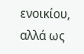ενοικίου, αλλά ως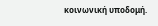κοινωνική υποδομή.